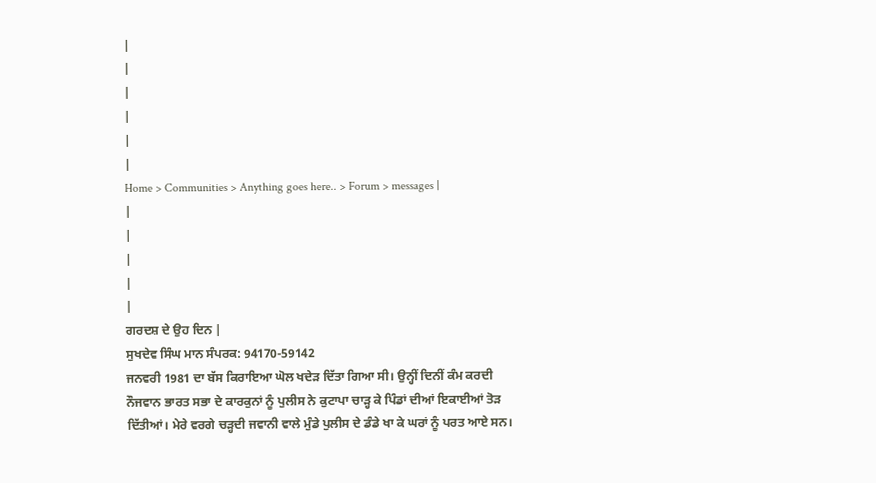|
|
|
|
|
|
Home > Communities > Anything goes here.. > Forum > messages |
|
|
|
|
|
ਗਰਦਸ਼ ਦੇ ਉਹ ਦਿਨ |
ਸੁਖਦੇਵ ਸਿੰਘ ਮਾਨ ਸੰਪਰਕ: 94170-59142
ਜਨਵਰੀ 1981 ਦਾ ਬੱਸ ਕਿਰਾਇਆ ਘੋਲ ਖਦੇੜ ਦਿੱਤਾ ਗਿਆ ਸੀ। ਉਨ੍ਹੀਂ ਦਿਨੀਂ ਕੰਮ ਕਰਦੀ ਨੌਜਵਾਨ ਭਾਰਤ ਸਭਾ ਦੇ ਕਾਰਕੁਨਾਂ ਨੂੰ ਪੁਲੀਸ ਨੇ ਕੁਟਾਪਾ ਚਾੜ੍ਹ ਕੇ ਪਿੰਡਾਂ ਦੀਆਂ ਇਕਾਈਆਂ ਤੋੜ ਦਿੱਤੀਆਂ। ਮੇਰੇ ਵਰਗੇ ਚੜ੍ਹਦੀ ਜਵਾਨੀ ਵਾਲੇ ਮੁੰਡੇ ਪੁਲੀਸ ਦੇ ਡੰਡੇ ਖਾ ਕੇ ਘਰਾਂ ਨੂੰ ਪਰਤ ਆਏ ਸਨ।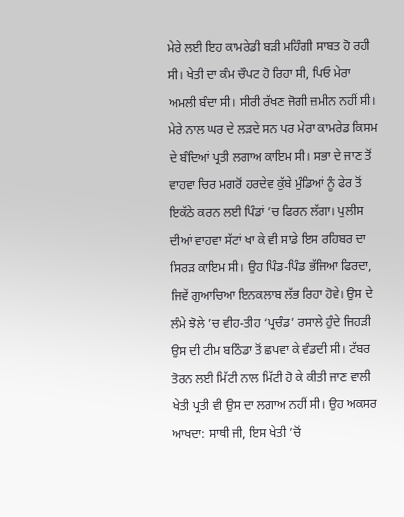ਮੇਰੇ ਲਈ ਇਹ ਕਾਮਰੇਡੀ ਬੜੀ ਮਹਿੰਗੀ ਸਾਬਤ ਹੋ ਰਹੀ ਸੀ। ਖੇਤੀ ਦਾ ਕੰਮ ਚੌਪਟ ਹੋ ਰਿਹਾ ਸੀ, ਪਿਓ ਮੇਰਾ ਅਮਲੀ ਬੰਦਾ ਸੀ। ਸੀਰੀ ਰੱਖਣ ਜੋਗੀ ਜ਼ਮੀਨ ਨਹੀਂ ਸੀ। ਮੇਰੇ ਨਾਲ ਘਰ ਦੇ ਲੜਦੇ ਸਨ ਪਰ ਮੇਰਾ ਕਾਮਰੇਡ ਕਿਸਮ ਦੇ ਬੰਦਿਆਂ ਪ੍ਰਤੀ ਲਗਾਅ ਕਾਇਮ ਸੀ। ਸਭਾ ਦੇ ਜਾਣ ਤੋਂ ਵਾਹਵਾ ਚਿਰ ਮਗਰੋਂ ਹਰਦੇਵ ਕੁੱਬੇ ਮੁੰਡਿਆਂ ਨੂੰ ਫੇਰ ਤੋਂ ਇਕੱਠੇ ਕਰਨ ਲਈ ਪਿੰਡਾਂ ’ਚ ਫਿਰਨ ਲੱਗਾ। ਪੁਲੀਸ ਦੀਆਂ ਵਾਹਵਾ ਸੱਟਾਂ ਖਾ ਕੇ ਵੀ ਸਾਡੇ ਇਸ ਰਹਿਬਰ ਦਾ ਸਿਰੜ ਕਾਇਮ ਸੀ। ਉਹ ਪਿੰਡ-ਪਿੰਡ ਭੱਜਿਆ ਫਿਰਦਾ, ਜਿਵੇਂ ਗੁਆਚਿਆ ਇਨਕਲਾਬ ਲੱਭ ਰਿਹਾ ਹੋਵੇ। ਉਸ ਦੇ ਲੰਮੇ ਝੋਲੇ ’ਚ ਵੀਹ-ਤੀਹ ‘ਪ੍ਰਚੰਡ’ ਰਸਾਲੇ ਹੁੰਦੇ ਜਿਹੜੀ ਉਸ ਦੀ ਟੀਮ ਬਠਿੰਡਾ ਤੋਂ ਛਪਵਾ ਕੇ ਵੰਡਦੀ ਸੀ। ਟੱਬਰ ਤੋਰਨ ਲਈ ਮਿੱਟੀ ਨਾਲ ਮਿੱਟੀ ਹੋ ਕੇ ਕੀਤੀ ਜਾਣ ਵਾਲੀ ਖੇਤੀ ਪ੍ਰਤੀ ਵੀ ਉਸ ਦਾ ਲਗਾਅ ਨਹੀਂ ਸੀ। ਉਹ ਅਕਸਰ ਆਖਦਾ: ਸਾਥੀ ਜੀ, ਇਸ ਖੇਤੀ ’ਚੋਂ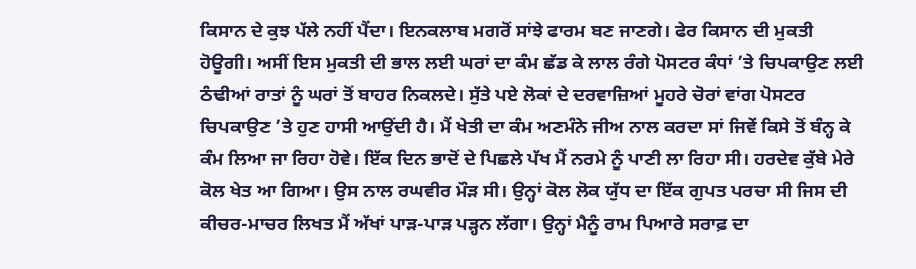ਕਿਸਾਨ ਦੇ ਕੁਝ ਪੱਲੇ ਨਹੀਂ ਪੈਂਦਾ। ਇਨਕਲਾਬ ਮਗਰੋਂ ਸਾਂਝੇ ਫਾਰਮ ਬਣ ਜਾਣਗੇ। ਫੇਰ ਕਿਸਾਨ ਦੀ ਮੁਕਤੀ ਹੋਊਗੀ। ਅਸੀਂ ਇਸ ਮੁਕਤੀ ਦੀ ਭਾਲ ਲਈ ਘਰਾਂ ਦਾ ਕੰਮ ਛੱਡ ਕੇ ਲਾਲ ਰੰਗੇ ਪੋਸਟਰ ਕੰਧਾਂ ’ਤੇ ਚਿਪਕਾਉਣ ਲਈ ਠੰਢੀਆਂ ਰਾਤਾਂ ਨੂੰ ਘਰਾਂ ਤੋਂ ਬਾਹਰ ਨਿਕਲਦੇ। ਸੁੱਤੇ ਪਏ ਲੋਕਾਂ ਦੇ ਦਰਵਾਜ਼ਿਆਂ ਮੂਹਰੇ ਚੋਰਾਂ ਵਾਂਗ ਪੋਸਟਰ ਚਿਪਕਾਉਣ ’ਤੇ ਹੁਣ ਹਾਸੀ ਆਉਂਦੀ ਹੈ। ਮੈਂ ਖੇਤੀ ਦਾ ਕੰਮ ਅਣਮੰਨੇ ਜੀਅ ਨਾਲ ਕਰਦਾ ਸਾਂ ਜਿਵੇਂ ਕਿਸੇ ਤੋਂ ਬੰਨ੍ਹ ਕੇ ਕੰਮ ਲਿਆ ਜਾ ਰਿਹਾ ਹੋਵੇ। ਇੱਕ ਦਿਨ ਭਾਦੋਂ ਦੇ ਪਿਛਲੇ ਪੱਖ ਮੈਂ ਨਰਮੇ ਨੂੰ ਪਾਣੀ ਲਾ ਰਿਹਾ ਸੀ। ਹਰਦੇਵ ਕੁੱਬੇ ਮੇਰੇ ਕੋਲ ਖੇਤ ਆ ਗਿਆ। ਉਸ ਨਾਲ ਰਘਵੀਰ ਮੌੜ ਸੀ। ਉਨ੍ਹਾਂ ਕੋਲ ਲੋਕ ਯੁੱਧ ਦਾ ਇੱਕ ਗੁਪਤ ਪਰਚਾ ਸੀ ਜਿਸ ਦੀ ਕੀਚਰ-ਮਾਚਰ ਲਿਖਤ ਮੈਂ ਅੱਖਾਂ ਪਾੜ-ਪਾੜ ਪੜ੍ਹਨ ਲੱਗਾ। ਉਨ੍ਹਾਂ ਮੈਨੂੰ ਰਾਮ ਪਿਆਰੇ ਸਰਾਫ਼ ਦਾ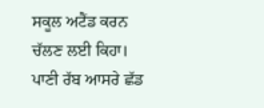ਸਕੂਲ ਅਟੈਂਡ ਕਰਨ ਚੱਲਣ ਲਈ ਕਿਹਾ। ਪਾਣੀ ਰੱਬ ਆਸਰੇ ਛੱਡ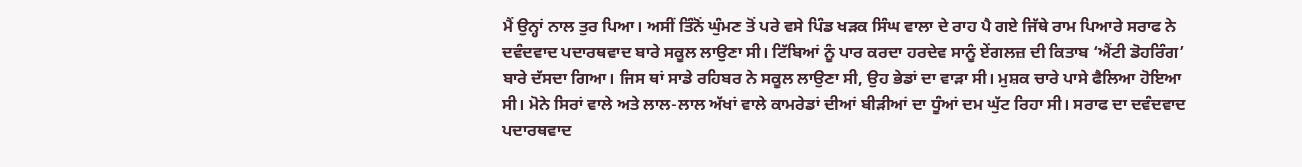ਮੈਂ ਉਨ੍ਹਾਂ ਨਾਲ ਤੁਰ ਪਿਆ। ਅਸੀਂ ਤਿੰਨੋਂ ਘੁੰਮਣ ਤੋਂ ਪਰੇ ਵਸੇ ਪਿੰਡ ਖੜਕ ਸਿੰਘ ਵਾਲਾ ਦੇ ਰਾਹ ਪੈ ਗਏ ਜਿੱਥੇ ਰਾਮ ਪਿਆਰੇ ਸਰਾਫ ਨੇ ਦਵੰਦਵਾਦ ਪਦਾਰਥਵਾਦ ਬਾਰੇ ਸਕੂਲ ਲਾਉਣਾ ਸੀ। ਟਿੱਬਿਆਂ ਨੂੰ ਪਾਰ ਕਰਦਾ ਹਰਦੇਵ ਸਾਨੂੰ ਏਂਗਲਜ਼ ਦੀ ਕਿਤਾਬ ‘ਐਂਟੀ ਡੋਹਰਿੰਗ’ ਬਾਰੇ ਦੱਸਦਾ ਗਿਆ। ਜਿਸ ਥਾਂ ਸਾਡੇ ਰਹਿਬਰ ਨੇ ਸਕੂਲ ਲਾਉਣਾ ਸੀ, ਉਹ ਭੇਡਾਂ ਦਾ ਵਾੜਾ ਸੀ। ਮੁਸ਼ਕ ਚਾਰੇ ਪਾਸੇ ਫੈਲਿਆ ਹੋਇਆ ਸੀ। ਮੋਨੇ ਸਿਰਾਂ ਵਾਲੇ ਅਤੇ ਲਾਲ-ਲਾਲ ਅੱਖਾਂ ਵਾਲੇ ਕਾਮਰੇਡਾਂ ਦੀਆਂ ਬੀੜੀਆਂ ਦਾ ਧੂੰਆਂ ਦਮ ਘੁੱਟ ਰਿਹਾ ਸੀ। ਸਰਾਫ ਦਾ ਦਵੰਦਵਾਦ ਪਦਾਰਥਵਾਦ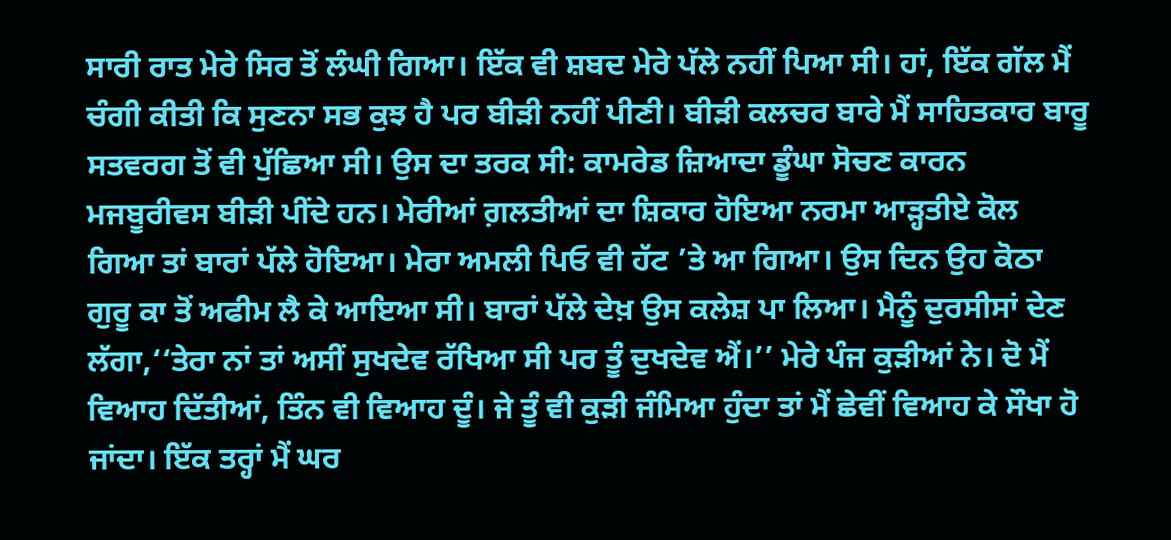ਸਾਰੀ ਰਾਤ ਮੇਰੇ ਸਿਰ ਤੋਂ ਲੰਘੀ ਗਿਆ। ਇੱਕ ਵੀ ਸ਼ਬਦ ਮੇਰੇ ਪੱਲੇ ਨਹੀਂ ਪਿਆ ਸੀ। ਹਾਂ, ਇੱਕ ਗੱਲ ਮੈਂ ਚੰਗੀ ਕੀਤੀ ਕਿ ਸੁਣਨਾ ਸਭ ਕੁਝ ਹੈ ਪਰ ਬੀੜੀ ਨਹੀਂ ਪੀਣੀ। ਬੀੜੀ ਕਲਚਰ ਬਾਰੇ ਮੈਂ ਸਾਹਿਤਕਾਰ ਬਾਰੂ ਸਤਵਰਗ ਤੋਂ ਵੀ ਪੁੱਛਿਆ ਸੀ। ਉਸ ਦਾ ਤਰਕ ਸੀ: ਕਾਮਰੇਡ ਜ਼ਿਆਦਾ ਡੂੰਘਾ ਸੋਚਣ ਕਾਰਨ ਮਜਬੂਰੀਵਸ ਬੀੜੀ ਪੀਂਦੇ ਹਨ। ਮੇਰੀਆਂ ਗ਼ਲਤੀਆਂ ਦਾ ਸ਼ਿਕਾਰ ਹੋਇਆ ਨਰਮਾ ਆੜ੍ਹਤੀਏ ਕੋਲ ਗਿਆ ਤਾਂ ਬਾਰਾਂ ਪੱਲੇ ਹੋਇਆ। ਮੇਰਾ ਅਮਲੀ ਪਿਓ ਵੀ ਹੱਟ ’ਤੇ ਆ ਗਿਆ। ਉਸ ਦਿਨ ਉਹ ਕੋਠਾ ਗੁਰੂ ਕਾ ਤੋਂ ਅਫੀਮ ਲੈ ਕੇ ਆਇਆ ਸੀ। ਬਾਰਾਂ ਪੱਲੇ ਦੇਖ਼ ਉਸ ਕਲੇਸ਼ ਪਾ ਲਿਆ। ਮੈਨੂੰ ਦੁਰਸੀਸਾਂ ਦੇਣ ਲੱਗਾ,‘‘ਤੇਰਾ ਨਾਂ ਤਾਂ ਅਸੀਂ ਸੁਖਦੇਵ ਰੱਖਿਆ ਸੀ ਪਰ ਤੂੰ ਦੁਖਦੇਵ ਐਂ।’’ ਮੇਰੇ ਪੰਜ ਕੁੜੀਆਂ ਨੇ। ਦੋ ਮੈਂ ਵਿਆਹ ਦਿੱਤੀਆਂ, ਤਿੰਨ ਵੀ ਵਿਆਹ ਦੂੰ। ਜੇ ਤੂੰ ਵੀ ਕੁੜੀ ਜੰਮਿਆ ਹੁੰਦਾ ਤਾਂ ਮੈਂ ਛੇਵੀਂ ਵਿਆਹ ਕੇ ਸੌਖਾ ਹੋ ਜਾਂਦਾ। ਇੱਕ ਤਰ੍ਹਾਂ ਮੈਂ ਘਰ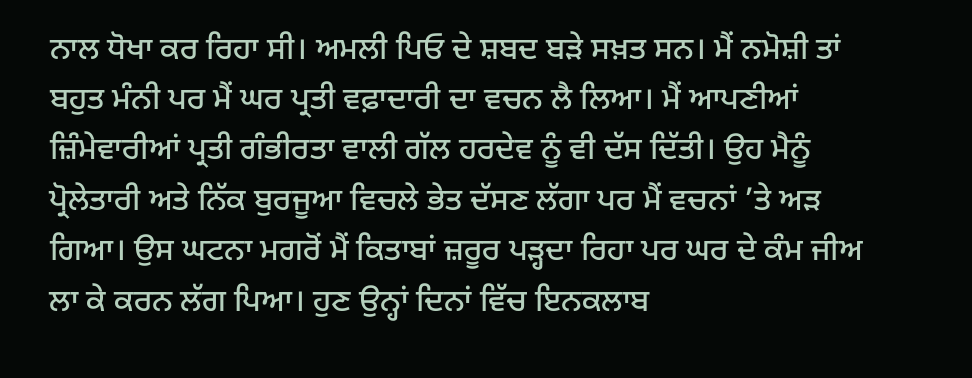ਨਾਲ ਧੋਖਾ ਕਰ ਰਿਹਾ ਸੀ। ਅਮਲੀ ਪਿਓ ਦੇ ਸ਼ਬਦ ਬੜੇ ਸਖ਼ਤ ਸਨ। ਮੈਂ ਨਮੋਸ਼ੀ ਤਾਂ ਬਹੁਤ ਮੰਨੀ ਪਰ ਮੈਂ ਘਰ ਪ੍ਰਤੀ ਵਫ਼ਾਦਾਰੀ ਦਾ ਵਚਨ ਲੈ ਲਿਆ। ਮੈਂ ਆਪਣੀਆਂ ਜ਼ਿੰਮੇਵਾਰੀਆਂ ਪ੍ਰਤੀ ਗੰਭੀਰਤਾ ਵਾਲੀ ਗੱਲ ਹਰਦੇਵ ਨੂੰ ਵੀ ਦੱਸ ਦਿੱਤੀ। ਉਹ ਮੈਨੂੰ ਪ੍ਰੋਲੇਤਾਰੀ ਅਤੇ ਨਿੱਕ ਬੁਰਜੂਆ ਵਿਚਲੇ ਭੇਤ ਦੱਸਣ ਲੱਗਾ ਪਰ ਮੈਂ ਵਚਨਾਂ ’ਤੇ ਅੜ ਗਿਆ। ਉਸ ਘਟਨਾ ਮਗਰੋਂ ਮੈਂ ਕਿਤਾਬਾਂ ਜ਼ਰੂਰ ਪੜ੍ਹਦਾ ਰਿਹਾ ਪਰ ਘਰ ਦੇ ਕੰਮ ਜੀਅ ਲਾ ਕੇ ਕਰਨ ਲੱਗ ਪਿਆ। ਹੁਣ ਉਨ੍ਹਾਂ ਦਿਨਾਂ ਵਿੱਚ ਇਨਕਲਾਬ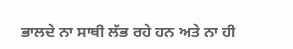ਭਾਲਦੇ ਨਾ ਸਾਥੀ ਲੱਭ ਰਹੇ ਹਨ ਅਤੇ ਨਾ ਹੀ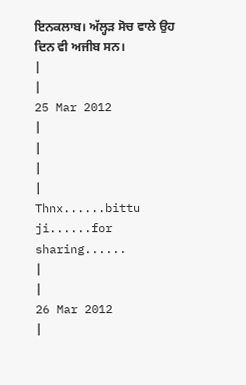ਇਨਕਲਾਬ। ਅੱਲ੍ਹੜ ਸੋਚ ਵਾਲੇ ਉਹ ਦਿਨ ਵੀ ਅਜੀਬ ਸਨ।
|
|
25 Mar 2012
|
|
|
|
Thnx......bittu ji......for sharing......
|
|
26 Mar 2012
|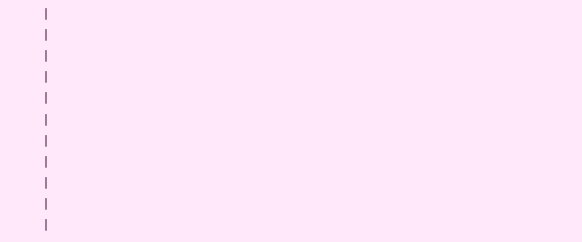|
|
|
|
|
|
|
|
|
|
|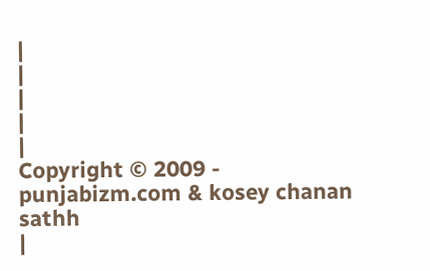|
|
|
|
|
Copyright © 2009 - punjabizm.com & kosey chanan sathh
|